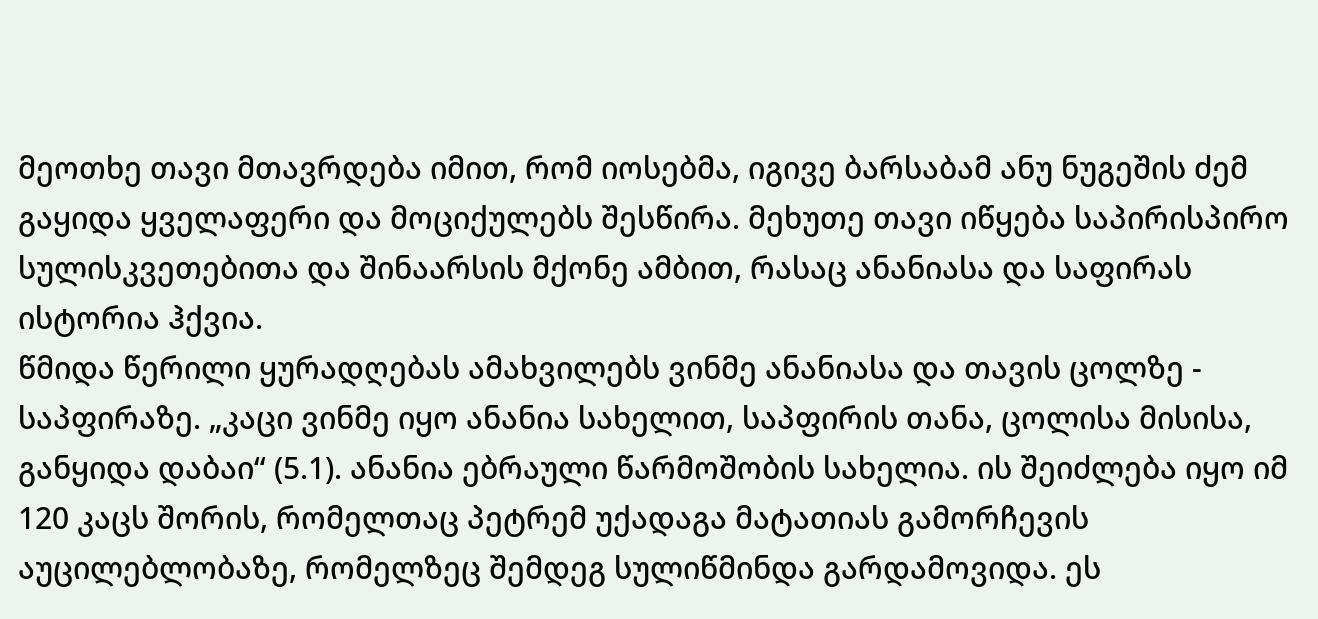მეოთხე თავი მთავრდება იმით, რომ იოსებმა, იგივე ბარსაბამ ანუ ნუგეშის ძემ გაყიდა ყველაფერი და მოციქულებს შესწირა. მეხუთე თავი იწყება საპირისპირო სულისკვეთებითა და შინაარსის მქონე ამბით, რასაც ანანიასა და საფირას ისტორია ჰქვია.
წმიდა წერილი ყურადღებას ამახვილებს ვინმე ანანიასა და თავის ცოლზე - საპფირაზე. „კაცი ვინმე იყო ანანია სახელით, საპფირის თანა, ცოლისა მისისა, განყიდა დაბაი“ (5.1). ანანია ებრაული წარმოშობის სახელია. ის შეიძლება იყო იმ 120 კაცს შორის, რომელთაც პეტრემ უქადაგა მატათიას გამორჩევის აუცილებლობაზე, რომელზეც შემდეგ სულიწმინდა გარდამოვიდა. ეს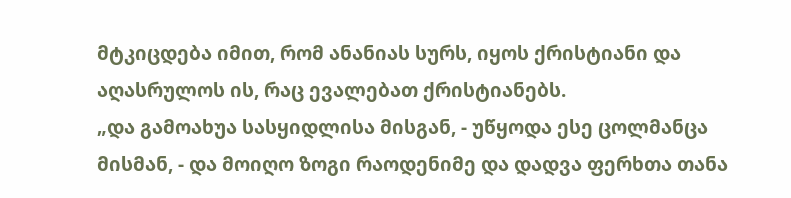მტკიცდება იმით, რომ ანანიას სურს, იყოს ქრისტიანი და აღასრულოს ის, რაც ევალებათ ქრისტიანებს.
„და გამოახუა სასყიდლისა მისგან, - უწყოდა ესე ცოლმანცა მისმან, - და მოიღო ზოგი რაოდენიმე და დადვა ფერხთა თანა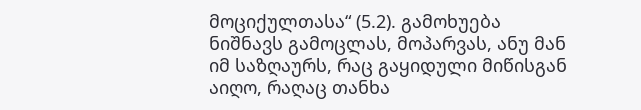მოციქულთასა“ (5.2). გამოხუება ნიშნავს გამოცლას, მოპარვას, ანუ მან იმ საზღაურს, რაც გაყიდული მიწისგან აიღო, რაღაც თანხა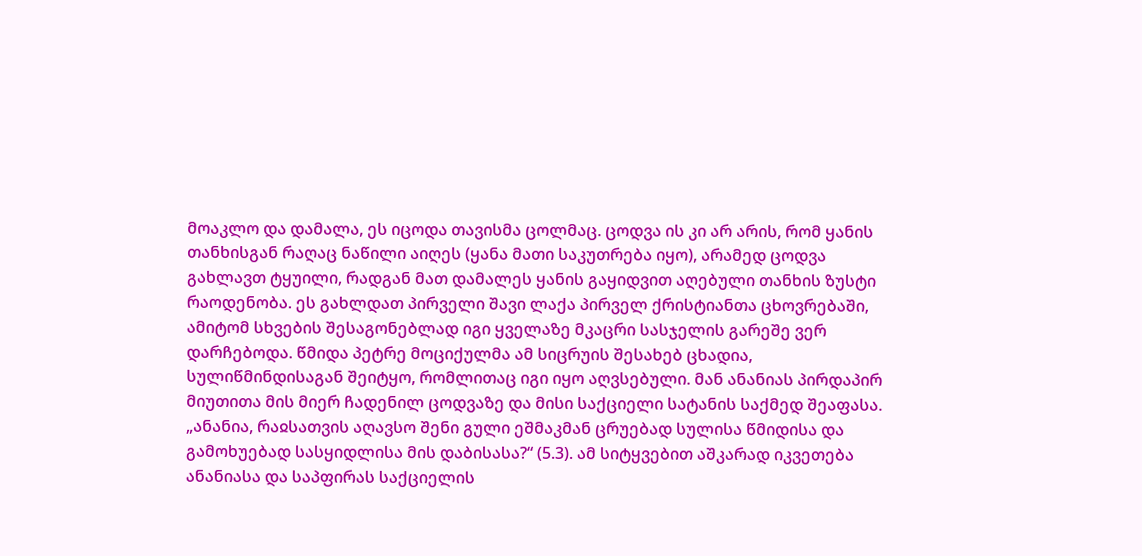მოაკლო და დამალა, ეს იცოდა თავისმა ცოლმაც. ცოდვა ის კი არ არის, რომ ყანის თანხისგან რაღაც ნაწილი აიღეს (ყანა მათი საკუთრება იყო), არამედ ცოდვა გახლავთ ტყუილი, რადგან მათ დამალეს ყანის გაყიდვით აღებული თანხის ზუსტი რაოდენობა. ეს გახლდათ პირველი შავი ლაქა პირველ ქრისტიანთა ცხოვრებაში, ამიტომ სხვების შესაგონებლად იგი ყველაზე მკაცრი სასჯელის გარეშე ვერ დარჩებოდა. წმიდა პეტრე მოციქულმა ამ სიცრუის შესახებ ცხადია, სულიწმინდისაგან შეიტყო, რომლითაც იგი იყო აღვსებული. მან ანანიას პირდაპირ მიუთითა მის მიერ ჩადენილ ცოდვაზე და მისი საქციელი სატანის საქმედ შეაფასა. „ანანია, რაჲსათვის აღავსო შენი გული ეშმაკმან ცრუებად სულისა წმიდისა და გამოხუებად სასყიდლისა მის დაბისასა?“ (5.3). ამ სიტყვებით აშკარად იკვეთება ანანიასა და საპფირას საქციელის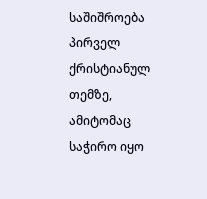საშიშროება პირველ ქრისტიანულ თემზე, ამიტომაც საჭირო იყო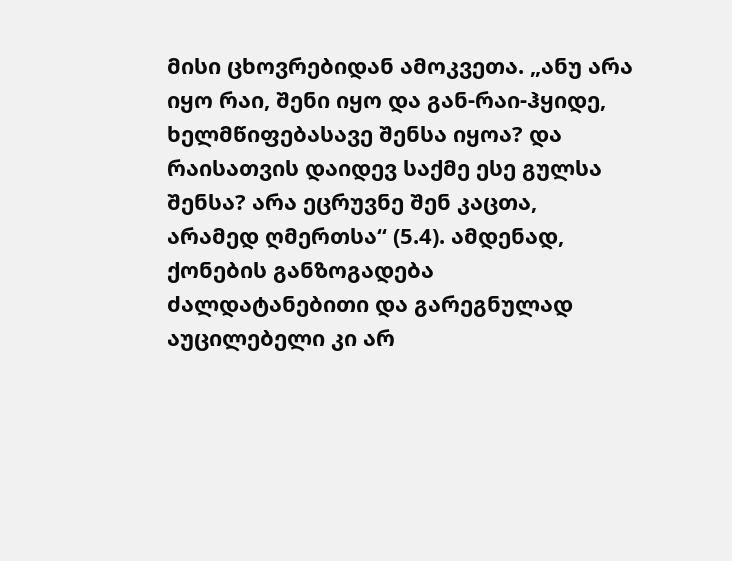მისი ცხოვრებიდან ამოკვეთა. „ანუ არა იყო რაი, შენი იყო და გან-რაი-ჰყიდე, ხელმწიფებასავე შენსა იყოა? და რაისათვის დაიდევ საქმე ესე გულსა შენსა? არა ეცრუვნე შენ კაცთა, არამედ ღმერთსა“ (5.4). ამდენად, ქონების განზოგადება ძალდატანებითი და გარეგნულად აუცილებელი კი არ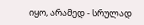იყო, არამედ - სრულად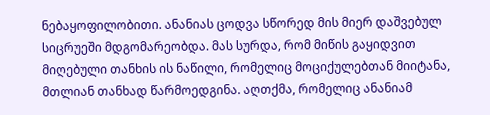ნებაყოფილობითი. ანანიას ცოდვა სწორედ მის მიერ დაშვებულ სიცრუეში მდგომარეობდა. მას სურდა, რომ მიწის გაყიდვით მიღებული თანხის ის ნაწილი, რომელიც მოციქულებთან მიიტანა, მთლიან თანხად წარმოედგინა. აღთქმა, რომელიც ანანიამ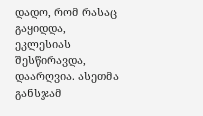დადო, რომ რასაც გაყიდდა, ეკლესიას შესწირავდა, დაარღვია. ასეთმა განსჯამ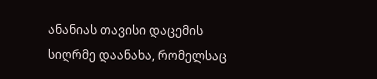ანანიას თავისი დაცემის სიღრმე დაანახა, რომელსაც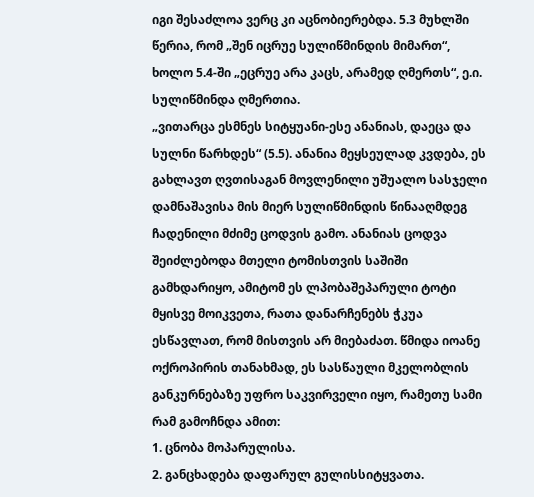იგი შესაძლოა ვერც კი აცნობიერებდა. 5.3 მუხლში წერია, რომ „შენ იცრუე სულიწმინდის მიმართ“, ხოლო 5.4-ში „ეცრუე არა კაცს, არამედ ღმერთს“, ე.ი. სულიწმინდა ღმერთია.
„ვითარცა ესმნეს სიტყუანი-ესე ანანიას, დაეცა და სულნი წარხდეს“ (5.5). ანანია მეყსეულად კვდება, ეს გახლავთ ღვთისაგან მოვლენილი უშუალო სასჯელი დამნაშავისა მის მიერ სულიწმინდის წინააღმდეგ ჩადენილი მძიმე ცოდვის გამო. ანანიას ცოდვა შეიძლებოდა მთელი ტომისთვის საშიში გამხდარიყო, ამიტომ ეს ლპობაშეპარული ტოტი მყისვე მოიკვეთა, რათა დანარჩენებს ჭკუა ესწავლათ, რომ მისთვის არ მიებაძათ. წმიდა იოანე ოქროპირის თანახმად, ეს სასწაული მკელობლის განკურნებაზე უფრო საკვირველი იყო, რამეთუ სამი რამ გამოჩნდა ამით:
1. ცნობა მოპარულისა.
2. განცხადება დაფარულ გულისსიტყვათა.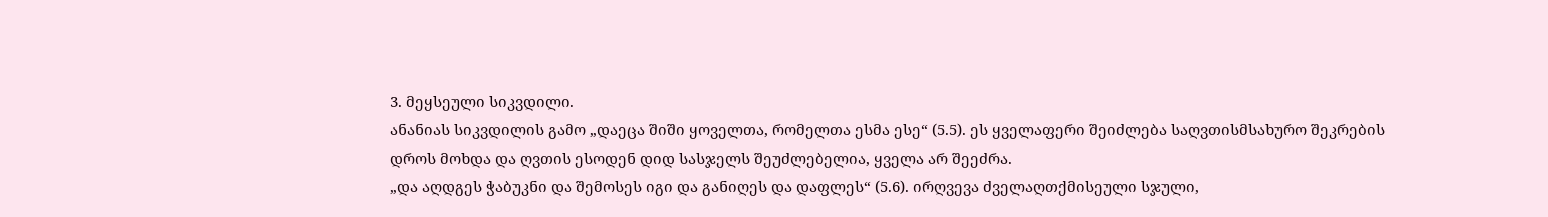3. მეყსეული სიკვდილი.
ანანიას სიკვდილის გამო „დაეცა შიში ყოველთა, რომელთა ესმა ესე“ (5.5). ეს ყველაფერი შეიძლება საღვთისმსახურო შეკრების დროს მოხდა და ღვთის ესოდენ დიდ სასჯელს შეუძლებელია, ყველა არ შეეძრა.
„და აღდგეს ჭაბუკნი და შემოსეს იგი და განიღეს და დაფლეს“ (5.6). ირღვევა ძველაღთქმისეული სჯული,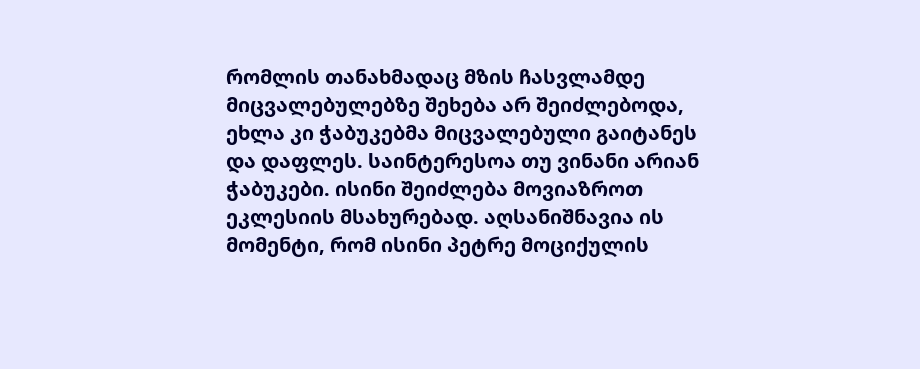რომლის თანახმადაც მზის ჩასვლამდე მიცვალებულებზე შეხება არ შეიძლებოდა, ეხლა კი ჭაბუკებმა მიცვალებული გაიტანეს და დაფლეს. საინტერესოა თუ ვინანი არიან ჭაბუკები. ისინი შეიძლება მოვიაზროთ ეკლესიის მსახურებად. აღსანიშნავია ის მომენტი, რომ ისინი პეტრე მოციქულის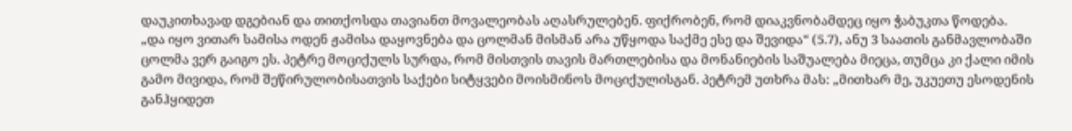დაუკითხავად დგებიან და თითქოსდა თავიანთ მოვალეობას აღასრულებენ. ფიქრობენ, რომ დიაკვნობამდეც იყო ჭაბუკთა წოდება.
„და იყო ვითარ სამისა ოდენ ჟამისა დაყოვნება და ცოლმან მისმან არა უწყოდა საქმე ესე და შევიდა“ (5.7), ანუ 3 საათის განმავლობაში ცოლმა ვერ გაიგო ეს. პეტრე მოციქულს სურდა, რომ მისთვის თავის მართლებისა და მონანიების საშუალება მიეცა, თუმცა კი ქალი იმის გამო მივიდა, რომ შეწირულობისათვის საქები სიტყვები მოისმინოს მოციქულისგან. პეტრემ უთხრა მას: „მითხარ მე, უკუეთუ ესოდენის განჰყიდეთ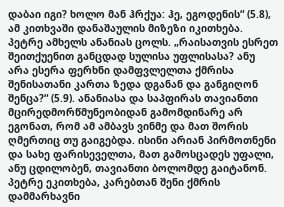დაბაი იგი? ხოლო მან ჰრქუა: ჰე, ეგოდენის“ (5.8), ამ კითხვაში დანაშაულის მიზეზი იკითხება.
პეტრე ამხელს ანანიას ცოლს. „რაისათვის ესრეთ შეითქუენით განცდად სულისა უფლისასა? ანუ არა ესერა ფერხნი დამფვლელთა ქმრისა შენისათანი კართა ზედა დგანან და განგიღონ შენცა?“ (5.9). ანანიასა და საპფირას თავიანთი მცირედმორწმუნეობიდან გამომდინარე არ ეგონათ, რომ ამ ამბავს ვინმე და მათ შორის ღმერთიც თუ გაიგებდა. ისინი არიან პირმოთნენი და სახე ფარისეველთა, მათ გამოსცადეს უფალი, ანუ ცდილობენ, თავიანთი ბოლომდე გაიტანონ. პეტრე ეკითხება, კარებთან შენი ქმრის დამმარხავნი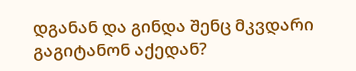დგანან და გინდა შენც მკვდარი გაგიტანონ აქედან?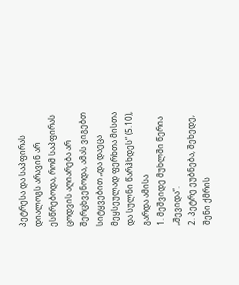პეტრესა და საპფირას დიალოგს არავინ არ ესწრებოდა, რომ საპფირას ცოდვის აღიარება არ შერცხვენოდა, ამას ვიგებთ სიტყვებით „და დაეცა მეყსეულად ფერხთა მისთა და სულნი წარჰხდეს“ (5.10), გარდა ამისა
1. მეშვიდე მუხლში წერია „შევიდა“.
2. პეტრე ეუბნება, შეხედე, შენი ქმრის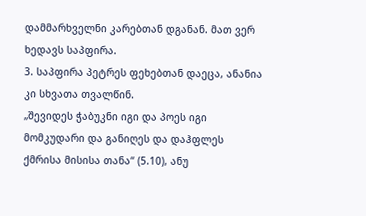დამმარხველნი კარებთან დგანან. მათ ვერ ხედავს საპფირა.
3. საპფირა პეტრეს ფეხებთან დაეცა, ანანია კი სხვათა თვალწინ.
„შევიდეს ჭაბუკნი იგი და პოეს იგი მომკუდარი და განიღეს და დაჰფლეს ქმრისა მისისა თანა“ (5.10), ანუ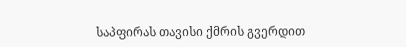საპფირას თავისი ქმრის გვერდით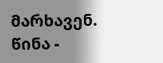მარხავენ.
წინა -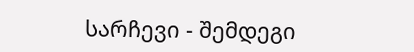სარჩევი - შემდეგი